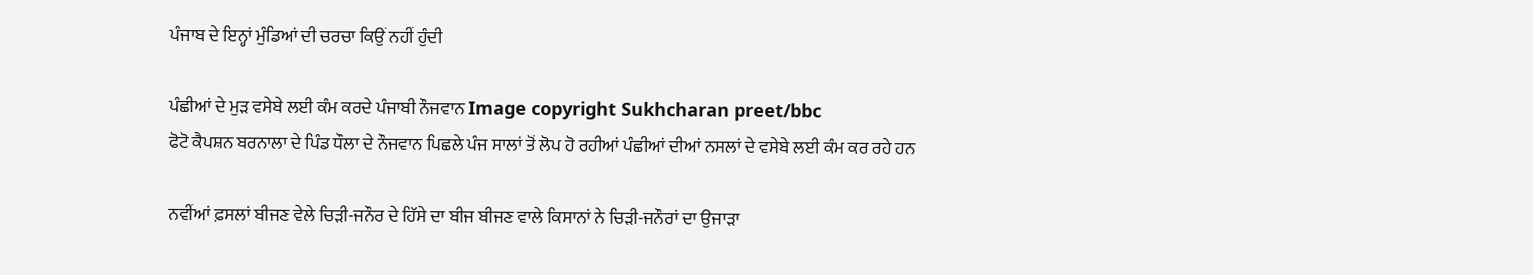ਪੰਜਾਬ ਦੇ ਇਨ੍ਹਾਂ ਮੁੰਡਿਆਂ ਦੀ ਚਰਚਾ ਕਿਉਂ ਨਹੀਂ ਹੁੰਦੀ

ਪੰਛੀਆਂ ਦੇ ਮੁੜ ਵਸੇਬੇ ਲਈ ਕੰਮ ਕਰਦੇ ਪੰਜਾਬੀ ਨੌਜਵਾਨ Image copyright Sukhcharan preet/bbc
ਫੋਟੋ ਕੈਪਸ਼ਨ ਬਰਨਾਲਾ ਦੇ ਪਿੰਡ ਧੌਲਾ ਦੇ ਨੌਜਵਾਨ ਪਿਛਲੇ ਪੰਜ ਸਾਲਾਂ ਤੋਂ ਲੋਪ ਹੋ ਰਹੀਆਂ ਪੰਛੀਆਂ ਦੀਆਂ ਨਸਲਾਂ ਦੇ ਵਸੇਬੇ ਲਈ ਕੰਮ ਕਰ ਰਹੇ ਹਨ

ਨਵੀਂਆਂ ਫ਼ਸਲਾਂ ਬੀਜਣ ਵੇਲੇ ਚਿੜੀ-ਜਨੌਰ ਦੇ ਹਿੱਸੇ ਦਾ ਬੀਜ ਬੀਜਣ ਵਾਲੇ ਕਿਸਾਨਾਂ ਨੇ ਚਿੜੀ-ਜਨੌਰਾਂ ਦਾ ਉਜਾੜਾ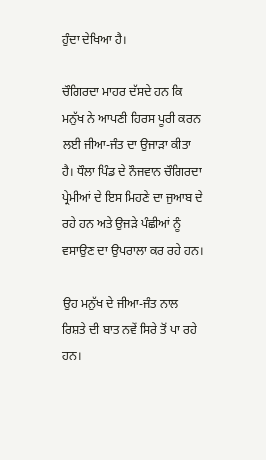ਹੁੰਦਾ ਦੇਖਿਆ ਹੈ।

ਚੌਗਿਰਦਾ ਮਾਹਰ ਦੱਸਦੇ ਹਨ ਕਿ ਮਨੁੱਖ ਨੇ ਆਪਣੀ ਹਿਰਸ ਪੂਰੀ ਕਰਨ ਲਈ ਜੀਆ-ਜੰਤ ਦਾ ਉਜਾੜਾ ਕੀਤਾ ਹੈ। ਧੌਲਾ ਪਿੰਡ ਦੇ ਨੌਜਵਾਨ ਚੌਗਿਰਦਾ ਪ੍ਰੇਮੀਆਂ ਦੇ ਇਸ ਮਿਹਣੇ ਦਾ ਜੁਆਬ ਦੇ ਰਹੇ ਹਨ ਅਤੇ ਉਜੜੇ ਪੰਛੀਆਂ ਨੂੰ ਵਸਾਉਣ ਦਾ ਉਪਰਾਲਾ ਕਰ ਰਹੇ ਹਨ।

ਉਹ ਮਨੁੱਖ ਦੇ ਜੀਆ-ਜੰਤ ਨਾਲ ਰਿਸ਼ਤੇ ਦੀ ਬਾਤ ਨਵੇਂ ਸਿਰੇ ਤੋਂ ਪਾ ਰਹੇ ਹਨ।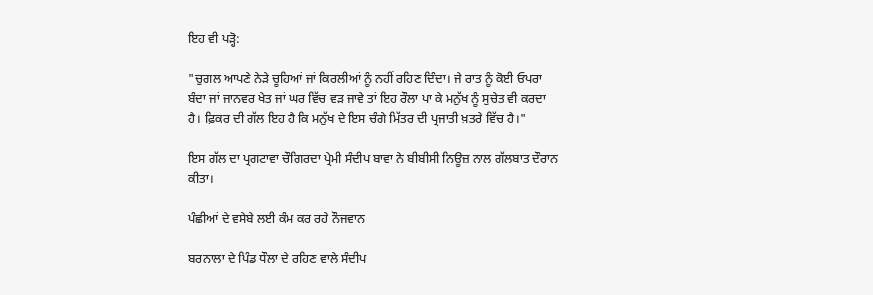ਇਹ ਵੀ ਪੜ੍ਹੋ:

"ਚੁਗਲ ਆਪਣੇ ਨੇੜੇ ਚੂਹਿਆਂ ਜਾਂ ਕਿਰਲੀਆਂ ਨੂੰ ਨਹੀਂ ਰਹਿਣ ਦਿੰਦਾ। ਜੇ ਰਾਤ ਨੂੰ ਕੋਈ ਓਪਰਾ ਬੰਦਾ ਜਾਂ ਜਾਨਵਰ ਖੇਤ ਜਾਂ ਘਰ ਵਿੱਚ ਵੜ ਜਾਵੇ ਤਾਂ ਇਹ ਰੌਲਾ ਪਾ ਕੇ ਮਨੁੱਖ ਨੂੰ ਸੁਚੇਤ ਵੀ ਕਰਦਾ ਹੈ। ਫ਼ਿਕਰ ਦੀ ਗੱਲ ਇਹ ਹੈ ਕਿ ਮਨੁੱਖ ਦੇ ਇਸ ਚੰਗੇ ਮਿੱਤਰ ਦੀ ਪ੍ਰਜਾਤੀ ਖ਼ਤਰੇ ਵਿੱਚ ਹੈ।"

ਇਸ ਗੱਲ ਦਾ ਪ੍ਰਗਟਾਵਾ ਚੌਗਿਰਦਾ ਪ੍ਰੇਮੀ ਸੰਦੀਪ ਬਾਵਾ ਨੇ ਬੀਬੀਸੀ ਨਿਊਜ਼ ਨਾਲ ਗੱਲਬਾਤ ਦੌਰਾਨ ਕੀਤਾ।

ਪੰਛੀਆਂ ਦੇ ਵਸੇਬੇ ਲਈ ਕੰਮ ਕਰ ਰਹੇ ਨੌਜਵਾਨ

ਬਰਨਾਲਾ ਦੇ ਪਿੰਡ ਧੌਲਾ ਦੇ ਰਹਿਣ ਵਾਲੇ ਸੰਦੀਪ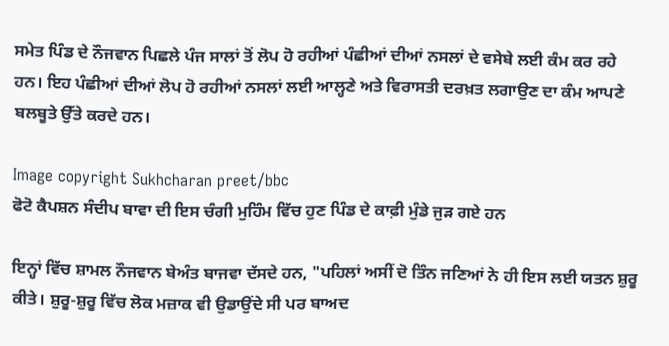ਸਮੇਤ ਪਿੰਡ ਦੇ ਨੌਜਵਾਨ ਪਿਛਲੇ ਪੰਜ ਸਾਲਾਂ ਤੋਂ ਲੋਪ ਹੋ ਰਹੀਆਂ ਪੰਛੀਆਂ ਦੀਆਂ ਨਸਲਾਂ ਦੇ ਵਸੇਬੇ ਲਈ ਕੰਮ ਕਰ ਰਹੇ ਹਨ। ਇਹ ਪੰਛੀਆਂ ਦੀਆਂ ਲੋਪ ਹੋ ਰਹੀਆਂ ਨਸਲਾਂ ਲਈ ਆਲ੍ਹਣੇ ਅਤੇ ਵਿਰਾਸਤੀ ਦਰਖ਼ਤ ਲਗਾਉਣ ਦਾ ਕੰਮ ਆਪਣੇ ਬਲਬੂਤੇ ਉੱਤੇ ਕਰਦੇ ਹਨ।

Image copyright Sukhcharan preet/bbc
ਫੋਟੋ ਕੈਪਸ਼ਨ ਸੰਦੀਪ ਬਾਵਾ ਦੀ ਇਸ ਚੰਗੀ ਮੁਹਿੰਮ ਵਿੱਚ ਹੁਣ ਪਿੰਡ ਦੇ ਕਾਫ਼ੀ ਮੁੰਡੇ ਜੁੜ ਗਏ ਹਨ

ਇਨ੍ਹਾਂ ਵਿੱਚ ਸ਼ਾਮਲ ਨੌਜਵਾਨ ਬੇਅੰਤ ਬਾਜਵਾ ਦੱਸਦੇ ਹਨ, "ਪਹਿਲਾਂ ਅਸੀਂ ਦੋ ਤਿੰਨ ਜਣਿਆਂ ਨੇ ਹੀ ਇਸ ਲਈ ਯਤਨ ਸ਼ੁਰੂ ਕੀਤੇ। ਸ਼ੁਰੂ-ਸ਼ੁਰੂ ਵਿੱਚ ਲੋਕ ਮਜ਼ਾਕ ਵੀ ਉਡਾਉਂਦੇ ਸੀ ਪਰ ਬਾਅਦ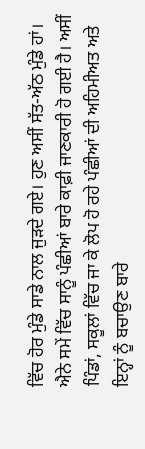ਵਿੱਚ ਹੋਰ ਮੁੰਡੇ ਸਾਡੇ ਨਾਲ ਜੁੜਦੇ ਗਏ। ਹੁਣ ਅਸੀਂ ਸੱਤ-ਅੱਠ ਮੁੰਡੇ ਹਾਂ। ਐਨੇ ਸਮੇਂ ਵਿੱਚ ਸਾਨੂੰ ਪੰਛੀਆਂ ਬਾਰੇ ਕਾਫ਼ੀ ਜਾਣਕਾਰੀ ਹੋ ਗਈ ਹੈ। ਅਸੀਂ ਪਿੰਡਾਂ, ਸਕੂਲਾਂ ਵਿੱਚ ਜਾ ਕੇ ਲੋਪ ਹੋ ਰਹੇ ਪੰਛੀਆਂ ਦੀ ਅਹਿਮੀਅਤ ਅਤੇ ਇਨ੍ਹਾਂ ਨੂੰ ਬਚਾਉਣ ਬਾਰੇ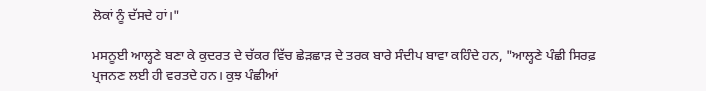ਲੋਕਾਂ ਨੂੰ ਦੱਸਦੇ ਹਾਂ।"

ਮਸਨੂਈ ਆਲ੍ਹਣੇ ਬਣਾ ਕੇ ਕੁਦਰਤ ਦੇ ਚੱਕਰ ਵਿੱਚ ਛੇੜਛਾੜ ਦੇ ਤਰਕ ਬਾਰੇ ਸੰਦੀਪ ਬਾਵਾ ਕਹਿੰਦੇ ਹਨ, "ਆਲ੍ਹਣੇ ਪੰਛੀ ਸਿਰਫ਼ ਪ੍ਰਜਨਣ ਲਈ ਹੀ ਵਰਤਦੇ ਹਨ। ਕੁਝ ਪੰਛੀਆਂ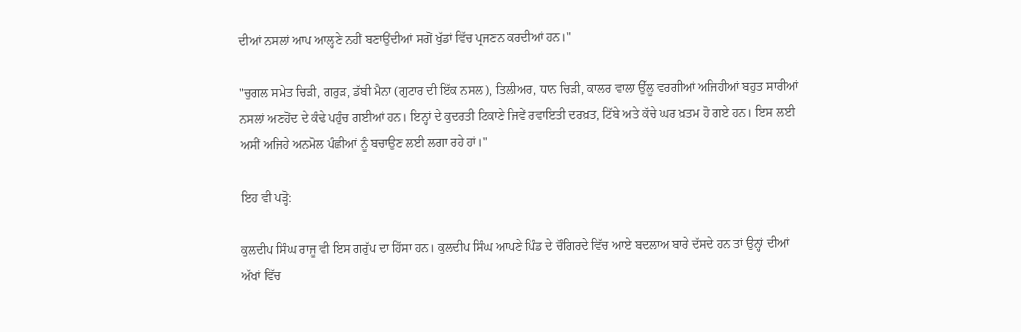ਦੀਆਂ ਨਸਲਾਂ ਆਪ ਆਲ੍ਹਣੇ ਨਹੀਂ ਬਣਾਉਂਦੀਆਂ ਸਗੋਂ ਖੁੱਡਾਂ ਵਿੱਚ ਪ੍ਰਜਣਨ ਕਰਦੀਆਂ ਹਨ।"

"ਚੁਗਲ ਸਮੇਤ ਚਿੜੀ, ਗਰੁੜ, ਡੱਬੀ ਮੈਨਾ (ਗੁਟਾਰ ਦੀ ਇੱਕ ਨਸਲ), ਤਿਲੀਅਰ, ਧਾਨ ਚਿੜੀ, ਕਾਲਰ ਵਾਲਾ ਉੱਲੂ ਵਰਗੀਆਂ ਅਜਿਹੀਆਂ ਬਹੁਤ ਸਾਰੀਆਂ ਨਸਲਾਂ ਅਣਹੋਂਦ ਦੇ ਕੰਢੇ ਪਹੁੰਚ ਗਈਆਂ ਹਨ। ਇਨ੍ਹਾਂ ਦੇ ਕੁਦਰਤੀ ਟਿਕਾਣੇ ਜਿਵੇਂ ਰਵਾਇਤੀ ਦਰਖ਼ਤ, ਟਿੱਬੇ ਅਤੇ ਕੱਚੇ ਘਰ ਖ਼ਤਮ ਹੋ ਗਏ ਹਨ। ਇਸ ਲਈ ਅਸੀਂ ਅਜਿਹੇ ਅਨਮੋਲ ਪੰਛੀਆਂ ਨੂੰ ਬਚਾਉਣ ਲਈ ਲਗਾ ਰਹੇ ਹਾਂ।"

ਇਹ ਵੀ ਪੜ੍ਹੋ:

ਕੁਲਦੀਪ ਸਿੰਘ ਰਾਜੂ ਵੀ ਇਸ ਗਰੁੱਪ ਦਾ ਹਿੱਸਾ ਹਨ। ਕੁਲਦੀਪ ਸਿੰਘ ਆਪਣੇ ਪਿੰਡ ਦੇ ਚੌਗਿਰਦੇ ਵਿੱਚ ਆਏ ਬਦਲਾਅ ਬਾਰੇ ਦੱਸਦੇ ਹਨ ਤਾਂ ਉਨ੍ਹਾਂ ਦੀਆਂ ਅੱਖਾਂ ਵਿੱਚ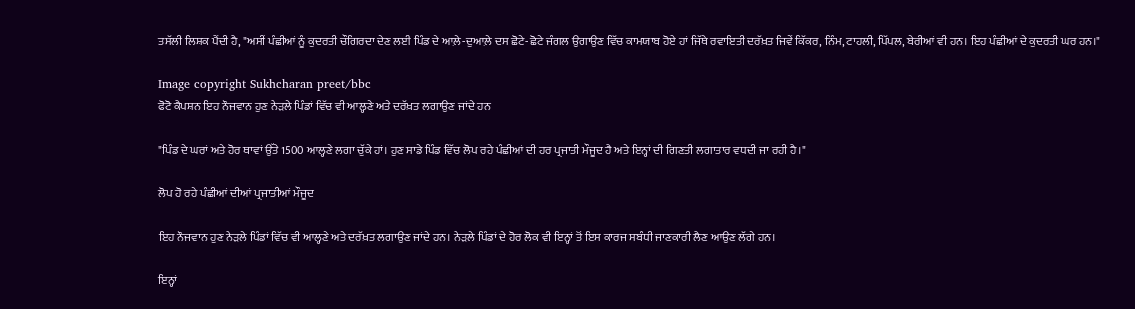ਤਸੱਲੀ ਲਿਸ਼ਕ ਪੈਂਦੀ ਹੈ, "ਅਸੀਂ ਪੰਛੀਆਂ ਨੂੰ ਕੁਦਰਤੀ ਚੌਗਿਰਦਾ ਦੇਣ ਲਈ ਪਿੰਡ ਦੇ ਆਲ਼ੇ-ਦੁਆਲ਼ੇ ਦਸ ਛੋਟੇ-ਛੋਟੇ ਜੰਗਲ ਉਗਾਉਣ ਵਿੱਚ ਕਾਮਯਾਬ ਹੋਏ ਹਾਂ ਜਿੱਥੇ ਰਵਾਇਤੀ ਦਰੱਖ਼ਤ ਜਿਵੇਂ ਕਿੱਕਰ, ਨਿੰਮ, ਟਾਹਲੀ, ਪਿੱਪਲ, ਬੇਰੀਆਂ ਵੀ ਹਨ। ਇਹ ਪੰਛੀਆਂ ਦੇ ਕੁਦਰਤੀ ਘਰ ਹਨ।"

Image copyright Sukhcharan preet/bbc
ਫੋਟੋ ਕੈਪਸ਼ਨ ਇਹ ਨੌਜਵਾਨ ਹੁਣ ਨੇੜਲੇ ਪਿੰਡਾਂ ਵਿੱਚ ਵੀ ਆਲ੍ਹਣੇ ਅਤੇ ਦਰੱਖ਼ਤ ਲਗਾਉਣ ਜਾਂਦੇ ਹਨ

"ਪਿੰਡ ਦੇ ਘਰਾਂ ਅਤੇ ਹੋਰ ਥਾਵਾਂ ਉੱਤੇ 1500 ਆਲ੍ਹਣੇ ਲਗਾ ਚੁੱਕੇ ਹਾਂ। ਹੁਣ ਸਾਡੇ ਪਿੰਡ ਵਿੱਚ ਲੋਪ ਰਹੇ ਪੰਛੀਆਂ ਦੀ ਹਰ ਪ੍ਰਜਾਤੀ ਮੌਜੂਦ ਹੈ ਅਤੇ ਇਨ੍ਹਾਂ ਦੀ ਗਿਣਤੀ ਲਗਾਤਾਰ ਵਧਦੀ ਜਾ ਰਹੀ ਹੈ।"

ਲੋਪ ਹੋ ਰਹੇ ਪੰਛੀਆਂ ਦੀਆਂ ਪ੍ਰਜਾਤੀਆਂ ਮੌਜੂਦ

ਇਹ ਨੌਜਵਾਨ ਹੁਣ ਨੇੜਲੇ ਪਿੰਡਾਂ ਵਿੱਚ ਵੀ ਆਲ੍ਹਣੇ ਅਤੇ ਦਰੱਖ਼ਤ ਲਗਾਉਣ ਜਾਂਦੇ ਹਨ। ਨੇੜਲੇ ਪਿੰਡਾਂ ਦੇ ਹੋਰ ਲੋਕ ਵੀ ਇਨ੍ਹਾਂ ਤੋਂ ਇਸ ਕਾਰਜ ਸਬੰਧੀ ਜਾਣਕਾਰੀ ਲੈਣ ਆਉਣ ਲੱਗੇ ਹਨ।

ਇਨ੍ਹਾਂ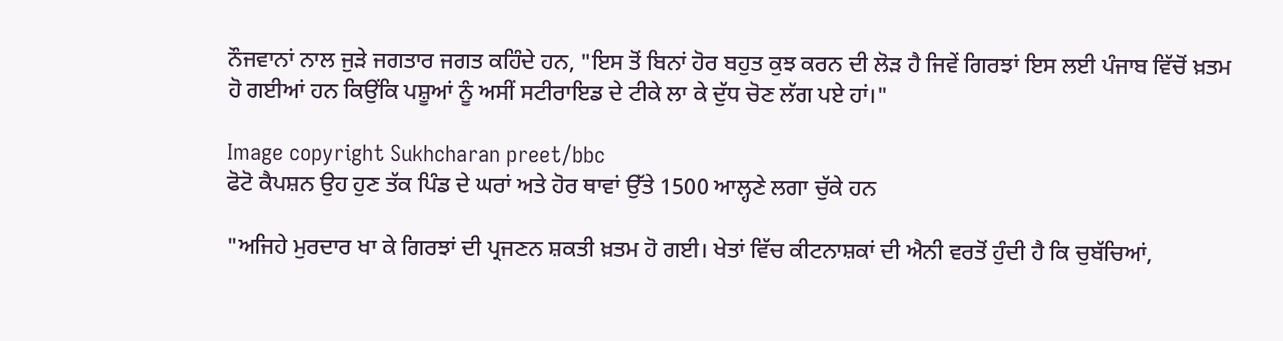ਨੌਜਵਾਨਾਂ ਨਾਲ ਜੁੜੇ ਜਗਤਾਰ ਜਗਤ ਕਹਿੰਦੇ ਹਨ, "ਇਸ ਤੋਂ ਬਿਨਾਂ ਹੋਰ ਬਹੁਤ ਕੁਝ ਕਰਨ ਦੀ ਲੋੜ ਹੈ ਜਿਵੇਂ ਗਿਰਝਾਂ ਇਸ ਲਈ ਪੰਜਾਬ ਵਿੱਚੋਂ ਖ਼ਤਮ ਹੋ ਗਈਆਂ ਹਨ ਕਿਉਂਕਿ ਪਸ਼ੂਆਂ ਨੂੰ ਅਸੀਂ ਸਟੀਰਾਇਡ ਦੇ ਟੀਕੇ ਲਾ ਕੇ ਦੁੱਧ ਚੋਣ ਲੱਗ ਪਏ ਹਾਂ।"

Image copyright Sukhcharan preet/bbc
ਫੋਟੋ ਕੈਪਸ਼ਨ ਉਹ ਹੁਣ ਤੱਕ ਪਿੰਡ ਦੇ ਘਰਾਂ ਅਤੇ ਹੋਰ ਥਾਵਾਂ ਉੱਤੇ 1500 ਆਲ੍ਹਣੇ ਲਗਾ ਚੁੱਕੇ ਹਨ

"ਅਜਿਹੇ ਮੁਰਦਾਰ ਖਾ ਕੇ ਗਿਰਝਾਂ ਦੀ ਪ੍ਰਜਣਨ ਸ਼ਕਤੀ ਖ਼ਤਮ ਹੋ ਗਈ। ਖੇਤਾਂ ਵਿੱਚ ਕੀਟਨਾਸ਼ਕਾਂ ਦੀ ਐਨੀ ਵਰਤੋਂ ਹੁੰਦੀ ਹੈ ਕਿ ਚੁਬੱਚਿਆਂ,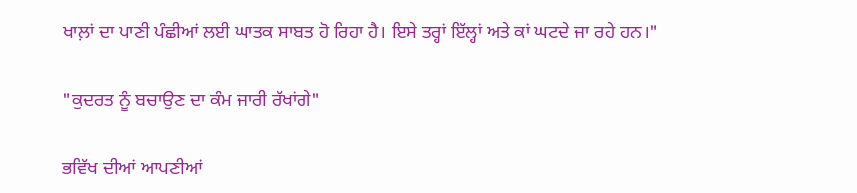ਖਾਲ਼ਾਂ ਦਾ ਪਾਣੀ ਪੰਛੀਆਂ ਲਈ ਘਾਤਕ ਸਾਬਤ ਹੋ ਰਿਹਾ ਹੈ। ਇਸੇ ਤਰ੍ਹਾਂ ਇੱਲ੍ਹਾਂ ਅਤੇ ਕਾਂ ਘਟਦੇ ਜਾ ਰਹੇ ਹਨ।"

"ਕੁਦਰਤ ਨੂੰ ਬਚਾਉਣ ਦਾ ਕੰਮ ਜਾਰੀ ਰੱਖਾਂਗੇ"

ਭਵਿੱਖ ਦੀਆਂ ਆਪਣੀਆਂ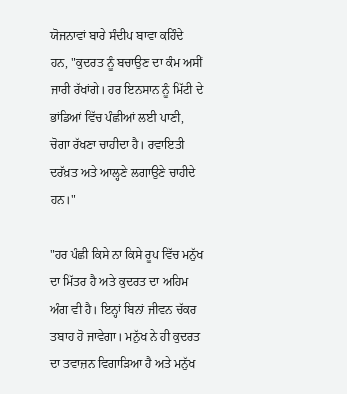ਯੋਜਨਾਵਾਂ ਬਾਰੇ ਸੰਦੀਪ ਬਾਵਾ ਕਹਿੰਦੇ ਹਨ, "ਕੁਦਰਤ ਨੂੰ ਬਚਾਉਣ ਦਾ ਕੰਮ ਅਸੀਂ ਜਾਰੀ ਰੱਖਾਂਗੇ। ਹਰ ਇਨਸਾਨ ਨੂੰ ਮਿੱਟੀ ਦੇ ਭਾਂਡਿਆਂ ਵਿੱਚ ਪੰਛੀਆਂ ਲਈ ਪਾਣੀ, ਚੋਗਾ ਰੱਖਣਾ ਚਾਹੀਦਾ ਹੈ। ਰਵਾਇਤੀ ਦਰੱਖ਼ਤ ਅਤੇ ਆਲ੍ਹਣੇ ਲਗਾਉਣੇ ਚਾਹੀਦੇ ਹਨ।"

"ਹਰ ਪੰਛੀ ਕਿਸੇ ਨਾ ਕਿਸੇ ਰੂਪ ਵਿੱਚ ਮਨੁੱਖ ਦਾ ਮਿੱਤਰ ਹੈ ਅਤੇ ਕੁਦਰਤ ਦਾ ਅਹਿਮ ਅੰਗ ਵੀ ਹੈ। ਇਨ੍ਹਾਂ ਬਿਨਾਂ ਜੀਵਨ ਚੱਕਰ ਤਬਾਹ ਹੋ ਜਾਵੇਗਾ। ਮਨੁੱਖ ਨੇ ਹੀ ਕੁਦਰਤ ਦਾ ਤਵਾਜ਼ਨ ਵਿਗਾੜਿਆ ਹੈ ਅਤੇ ਮਨੁੱਖ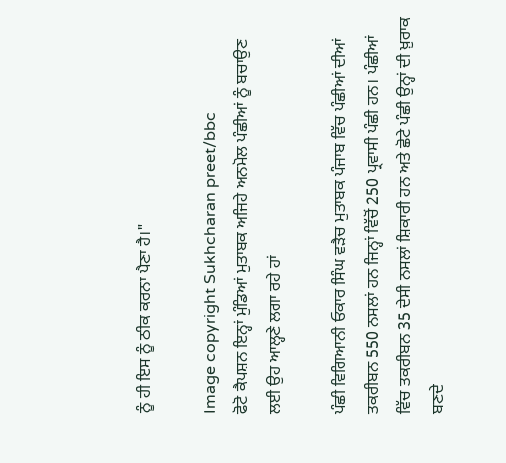ਨੂੰ ਹੀ ਇਸ ਨੂੰ ਠੀਕ ਕਰਨਾ ਪੈਣਾ ਹੈ।"

Image copyright Sukhcharan preet/bbc
ਫੋਟੋ ਕੈਪਸ਼ਨ ਇਨ੍ਹਾਂ ਮੁੰਡਿਆਂ ਮੁਤਾਬਕ ਅਜਿਹੇ ਅਨਮੋਲ ਪੰਛੀਆਂ ਨੂੰ ਬਚਾਉਣ ਲਈ ਉਹ ਆਲ੍ਹਣੇ ਲਗਾ ਰਹੇ ਹਾਂ

ਪੰਛੀ ਵਿਗਿਆਨੀ ਓਕਾਰ ਸਿੰਘ ਵੜੈਚ ਮੁਤਾਬਕ ਪੰਜਾਬ ਵਿੱਚ ਪੰਛੀਆਂ ਦੀਆਂ ਤਕਰੀਬਨ 550 ਨਸਲਾਂ ਹਨ ਜਿਨ੍ਹਾਂ ਵਿੱਚੋਂ 250 ਪ੍ਰਵਾਸੀ ਪੰਛੀ ਹਨ। ਪੰਛੀਆਂ ਵਿੱਚ ਤਕਰੀਬਨ 35 ਦੇਸੀ ਨਸਲਾਂ ਸ਼ਿਕਾਰੀ ਹਨ ਅਤੇ ਛੋਟੇ ਪੰਛੀ ਉਨ੍ਹਾਂ ਦੀ ਖ਼ੁਰਾਕ ਬਣਦੇ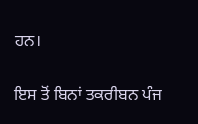ਹਨ।

ਇਸ ਤੋਂ ਬਿਨਾਂ ਤਕਰੀਬਨ ਪੰਜ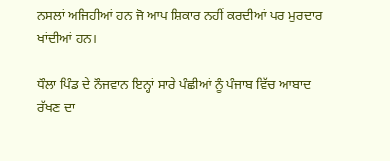ਨਸਲਾਂ ਅਜਿਹੀਆਂ ਹਨ ਜੋ ਆਪ ਸ਼ਿਕਾਰ ਨਹੀਂ ਕਰਦੀਆਂ ਪਰ ਮੁਰਦਾਰ ਖਾਂਦੀਆਂ ਹਨ।

ਧੌਲਾ ਪਿੰਡ ਦੇ ਨੌਜਵਾਨ ਇਨ੍ਹਾਂ ਸਾਰੇ ਪੰਛੀਆਂ ਨੂੰ ਪੰਜਾਬ ਵਿੱਚ ਆਬਾਦ ਰੱਖਣ ਦਾ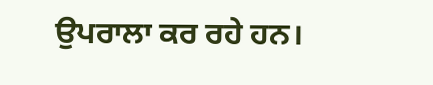ਉਪਰਾਲਾ ਕਰ ਰਹੇ ਹਨ।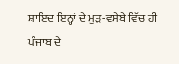ਸ਼ਾਇਦ ਇਨ੍ਹਾਂ ਦੇ ਮੁੜ-ਵਸੇਬੇ ਵਿੱਚ ਹੀ ਪੰਜਾਬ ਦੇ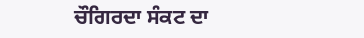ਚੌਗਿਰਦਾ ਸੰਕਟ ਦਾ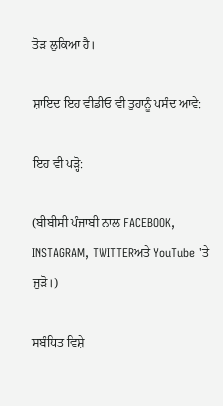ਤੋੜ ਲੁਕਿਆ ਹੈ।

ਸ਼ਾਇਦ ਇਹ ਵੀਡੀਓ ਵੀ ਤੁਹਾਨੂੰ ਪਸੰਦ ਆਵੇ:

ਇਹ ਵੀ ਪੜ੍ਹੋ:

(ਬੀਬੀਸੀ ਪੰਜਾਬੀ ਨਾਲ FACEBOOK, INSTAGRAM, TWITTERਅਤੇ YouTube 'ਤੇ ਜੁੜੋ।)

ਸਬੰਧਿਤ ਵਿਸ਼ੇ